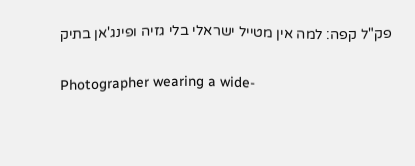פק"ל קפה: למה אין מטייל ישראלי בלי גזיה ופינג'אן בתיק

Photographer wearing a wide-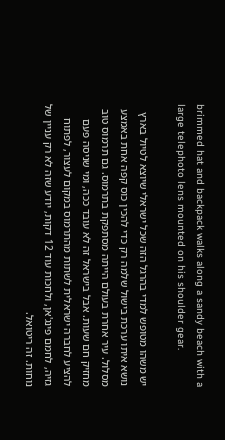brimmed hat and backpack walks along a sandy beach with a large telephoto lens mounted on his shoulder gear.

יש משהו מטופש למדי בהרגל הזה שכל ישראלי שיוצא לטיול בארץ נושא איתו ערכת בישול שלמה רק כדי להכין כוס קפה אחת באמצע מסלול. עיר אחרת בעולם הייתה מסתפקת בתרמוס. גם תרמוס טוב מחזיק חם שעות. אבל בישראל זה לא עובד ככה, ומי שניסה פעם להציע לחברה ישראלית לשתות מהתרמוס במקום לעצור, לפתוח גזיה, לחמם פינג'אן, ולחכות עוד 12 דקות, יודע שזה לא רק עניין של נוחות. זה ריטואל.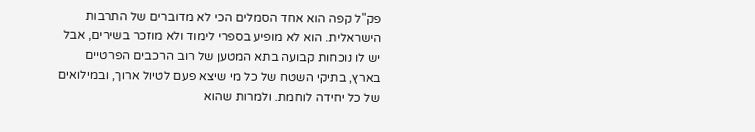פק"ל קפה הוא אחד הסמלים הכי לא מדוברים של התרבות הישראלית. הוא לא מופיע בספרי לימוד ולא מוזכר בשירים, אבל יש לו נוכחות קבועה בתא המטען של רוב הרכבים הפרטיים בארץ, בתיקי השטח של כל מי שיצא פעם לטיול ארוך, ובמילואים של כל יחידה לוחמת. ולמרות שהוא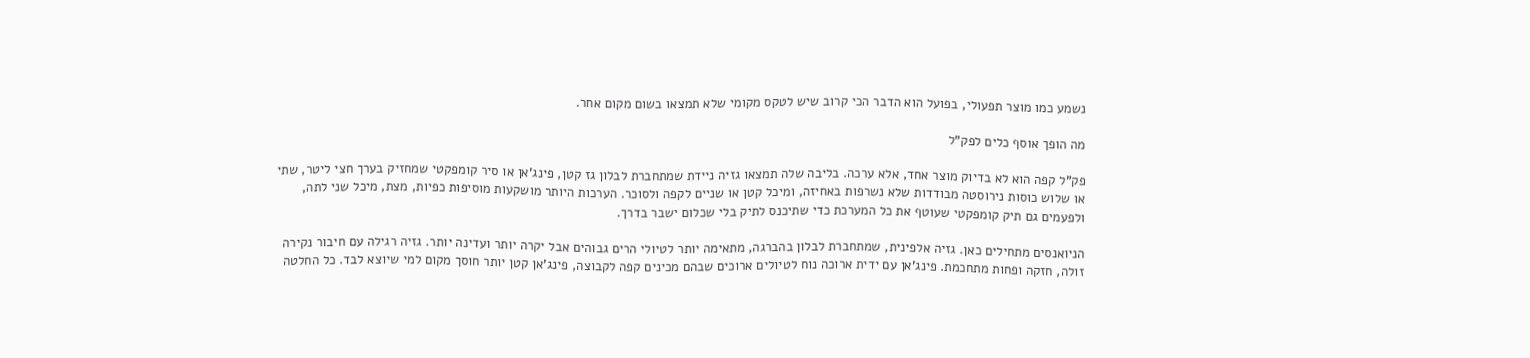נשמע כמו מוצר תפעולי, בפועל הוא הדבר הכי קרוב שיש לטקס מקומי שלא תמצאו בשום מקום אחר.

מה הופך אוסף כלים לפק"ל

פק"ל קפה הוא לא בדיוק מוצר אחד, אלא ערכה. בליבה שלה תמצאו גזיה ניידת שמתחברת לבלון גז קטן, פינג'אן או סיר קומפקטי שמחזיק בערך חצי ליטר, שתי או שלוש כוסות נירוסטה מבודדות שלא נשרפות באחיזה, ומיכל קטן או שניים לקפה ולסוכר. הערכות היותר מושקעות מוסיפות כפיות, מצת, מיכל שני לתה, ולפעמים גם תיק קומפקטי שעוטף את כל המערכת כדי שתיכנס לתיק בלי שכלום ישבר בדרך.

הניואנסים מתחילים כאן. גזיה אלפינית, שמתחברת לבלון בהברגה, מתאימה יותר לטיולי הרים גבוהים אבל יקרה יותר ועדינה יותר. גזיה רגילה עם חיבור נקירה זולה, חזקה ופחות מתחכמת. פינג'אן עם ידית ארוכה נוח לטיולים ארוכים שבהם מכינים קפה לקבוצה, פינג'אן קטן יותר חוסך מקום למי שיוצא לבד. כל החלטה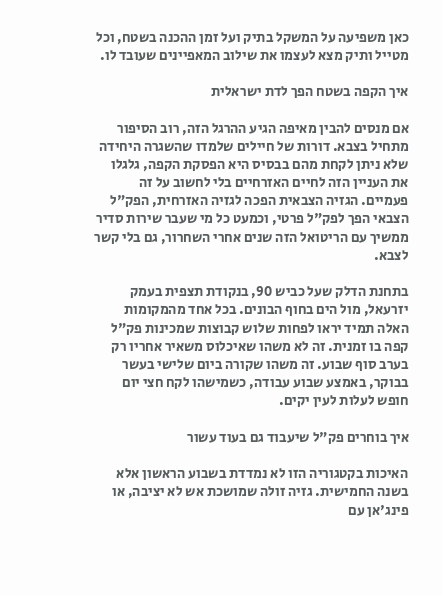כאן משפיעה על המשקל בתיק ועל זמן ההכנה בשטח, וכל מטייל ותיק מצא לעצמו את שילוב המאפיינים שעובד לו.

איך הקפה בשטח הפך לדת ישראלית

אם מנסים להבין מאיפה הגיע ההרגל הזה, רוב הסיפור מתחיל בצבא. דורות של חיילים שלמדו שהשגרה היחידה שלא ניתן לקחת מהם בבסיס היא הפסקת הקפה, גלגלו את העניין הזה לחיים האזרחיים בלי לחשוב על זה פעמיים. הגזיה הצבאית הפכה לגזיה האזרחית, הפק"ל הצבאי הפך לפק"ל פרטי, וכמעט כל מי שעבר שירות סדיר ממשיך עם הריטואל הזה שנים אחרי השחרור, גם בלי קשר לצבא.

בתחנת הדלק שעל כביש 90, בנקודת תצפית בעמק יזרעאל, מול הים בחוף הבונים. בכל אחד מהמקומות האלה תמיד יראו לפחות שלוש קבוצות שמכינות פק"ל קפה בו זמנית. זה לא משהו שאיכלוס משאיר אחריו רק בערב סוף שבוע. זה משהו שקורה ביום שלישי בעשר בבוקר, באמצע שבוע עבודה, כשמישהו לקח חצי יום חופש לעלות לעין יקים.

איך בוחרים פק"ל שיעבוד גם בעוד עשור

האיכות בקטגוריה הזו לא נמדדת בשבוע הראשון אלא בשנה החמישית. גזיה זולה שמושכת אש לא יציבה, או פינג'אן עם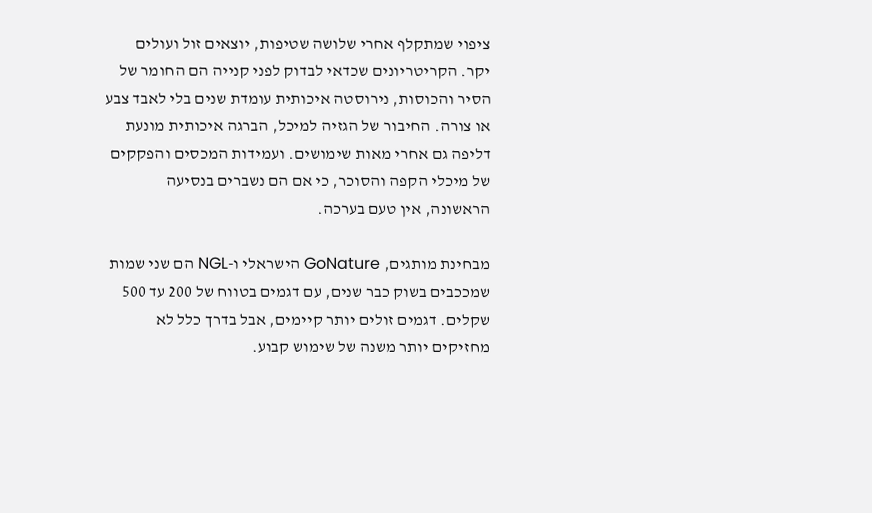ציפוי שמתקלף אחרי שלושה שטיפות, יוצאים זול ועולים יקר. הקריטריונים שכדאי לבדוק לפני קנייה הם החומר של הסיר והכוסות, נירוסטה איכותית עומדת שנים בלי לאבד צבע או צורה. החיבור של הגזיה למיכל, הברגה איכותית מונעת דליפה גם אחרי מאות שימושים. ועמידות המכסים והפקקים של מיכלי הקפה והסוכר, כי אם הם נשברים בנסיעה הראשונה, אין טעם בערכה.

מבחינת מותגים, GoNature הישראלי ו-NGL הם שני שמות שמככבים בשוק כבר שנים, עם דגמים בטווח של 200 עד 500 שקלים. דגמים זולים יותר קיימים, אבל בדרך כלל לא מחזיקים יותר משנה של שימוש קבוע.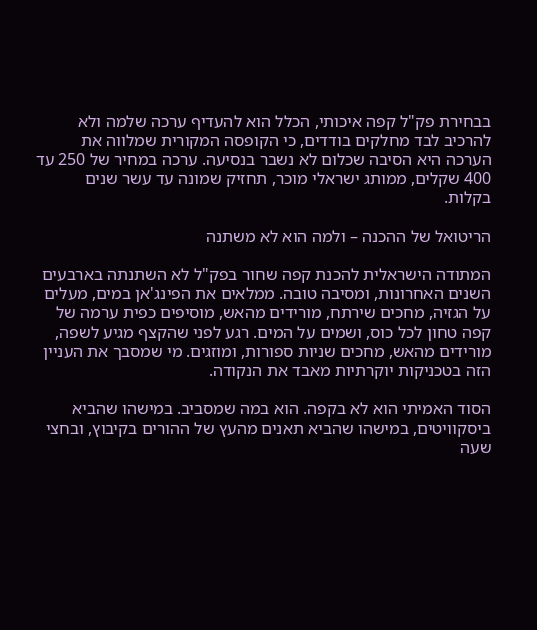בבחירת פק"ל קפה איכותי, הכלל הוא להעדיף ערכה שלמה ולא להרכיב לבד מחלקים בודדים, כי הקופסה המקורית שמלווה את הערכה היא הסיבה שכלום לא נשבר בנסיעה. ערכה במחיר של 250 עד 400 שקלים, ממותג ישראלי מוכר, תחזיק שמונה עד עשר שנים בקלות.

הריטואל של ההכנה – ולמה הוא לא משתנה

המתודה הישראלית להכנת קפה שחור בפק"ל לא השתנתה בארבעים השנים האחרונות, ומסיבה טובה. ממלאים את הפינג'אן במים, מעלים על הגזיה, מחכים שירתח, מורידים מהאש, מוסיפים כפית ערמה של קפה טחון לכל כוס, ושמים על המים. רגע לפני שהקצף מגיע לשפה, מורידים מהאש, מחכים שניות ספורות, ומוזגים. מי שמסבך את העניין הזה בטכניקות יוקרתיות מאבד את הנקודה.

הסוד האמיתי הוא לא בקפה. הוא במה שמסביב. במישהו שהביא ביסקוויטים, במישהו שהביא תאנים מהעץ של ההורים בקיבוץ, ובחצי שעה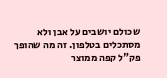שכולם יושבים על אבן ולא מסתכלים בטלפון. זה מה שהופך פק"ל קפה ממוצר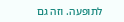לתופעה. וזה גם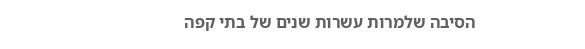הסיבה שלמרות עשרות שנים של בתי קפה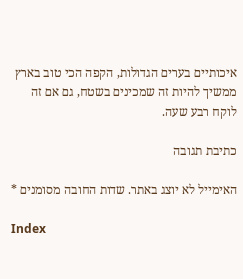איכותיים בערים הגדולות, הקפה הכי טוב בארץ ממשיך להיות זה שמכינים בשטח, גם אם זה לוקח רבע שעה.

כתיבת תגובה

האימייל לא יוצג באתר. שדות החובה מסומנים *

Index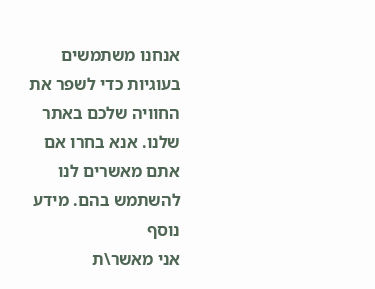אנחנו משתמשים בעוגיות כדי לשפר את החוויה שלכם באתר שלנו. אנא בחרו אם אתם מאשרים לנו להשתמש בהם. מידע נוסף
אני מאשר\ת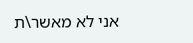אני לא מאשר\ת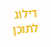דילוג לתוכן